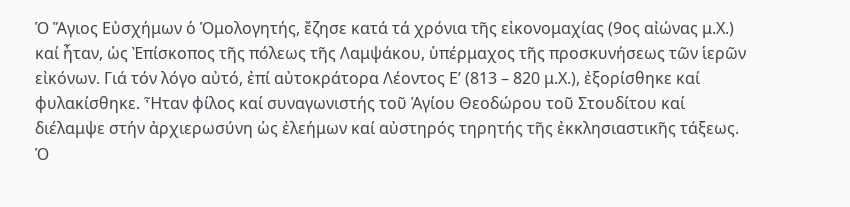Ὁ Ἅγιος Εὐσχήμων ὁ Ὁμολογητής, ἔζησε κατά τά χρόνια τῆς εἰκονομαχίας (9ος αἰώνας μ.Χ.) καί ἦταν, ὡς Ἐπίσκοπος τῆς πόλεως τῆς Λαμψάκου, ὑπέρμαχος τῆς προσκυνήσεως τῶν ἱερῶν εἰκόνων. Γιά τόν λόγο αὐτό, ἐπί αὐτοκράτορα Λέοντος Ε’ (813 – 820 μ.Χ.), ἐξορίσθηκε καί φυλακίσθηκε. Ἦταν φίλος καί συναγωνιστής τοῦ Ἁγίου Θεοδώρου τοῦ Στουδίτου καί διέλαμψε στήν ἀρχιερωσύνη ὡς ἐλεήμων καί αὐστηρός τηρητής τῆς ἐκκλησιαστικῆς τάξεως. Ὁ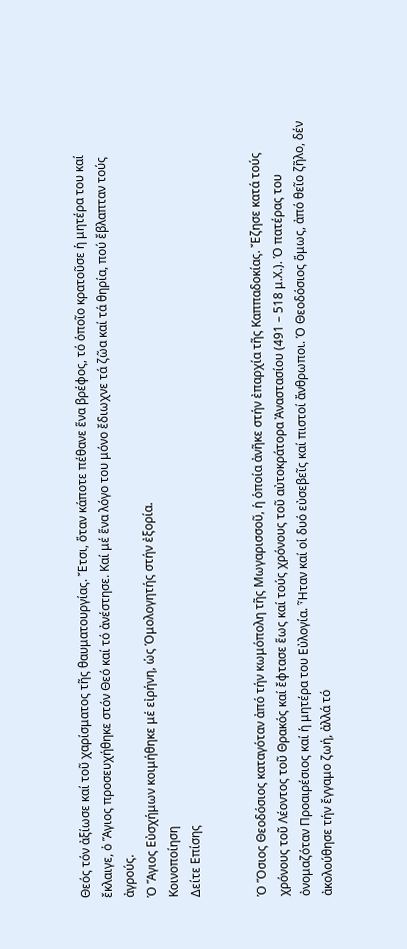Θεός τόν ἀξίωσε καί τοῦ χαρίσματος τῆς θαυματουργίας. Ἔτσι, ὅταν κάποτε πέθανε ἕνα βρέφος, τό ὁποῖο κρατοῦσε ἡ μητέρα του καί ἔκλαιγε, ὁ Ἅγιος προσευχήθηκε στόν Θεό καί τό ἀνέστησε. Καί μέ ἕνα λόγο του μόνο ἔδιωχνε τά ζῶα καί τά θηρία, πού ἔβλαπταν τούς ἀγρούς.
Ὁ Ἅγιος Εὐσχήμων κοιμήθηκε μέ εἰρήνη, ὡς Ὁμολογητής στήν ἐξορία.
Κοινοποίηση
Δείτε Επίσης


Ὁ Ὅσιος Θεοδόσιος καταγόταν ἀπό τήν κωμόπολη τῆς Μωγαρισσοῦ, ἡ ὁποία ἀνῆκε στήν ἐπαρχία τῆς Καππαδοκίας. Ἔζησε κατά τούς χρόνους τοῦ Λέοντος τοῦ Θρακός καί ἔφτασε ἕως καί τούς χρόνους τοῦ αὐτοκράτορα Ἀναστασίου (491 – 518 μ.Χ.). Ὁ πατέρας του ὀνομαζόταν Προαιρέσιος καί ἡ μητέρα του Εὐλογία. Ἦταν καί οἱ δυό εὐσεβεῖς καί πιστοί ἄνθρωποι. Ὁ Θεοδόσιος ὅμως, ἀπό θεῖο ζῆλο, δέν ἀκολούθησε τήν ἔγγαμο ζωή, ἀλλά τό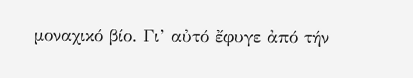μοναχικό βίο. Γι’ αὐτό ἔφυγε ἀπό τήν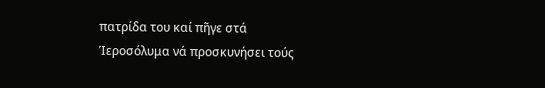πατρίδα του καί πῆγε στά Ἱεροσόλυμα νά προσκυνήσει τούς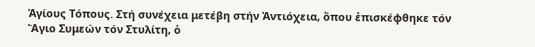Ἁγίους Τόπους. Στή συνέχεια μετέβη στήν Ἀντιόχεια, ὅπου ἐπισκέφθηκε τόν Ἅγιο Συμεών τόν Στυλίτη, ὁ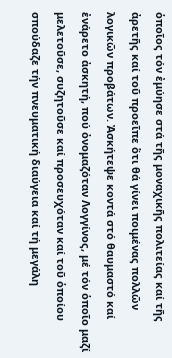ὁποῖος τόν ἐμύησε στά τῆς μοναχικῆς πολιτείας καί τῆς ἀρετῆς καί τοῦ προεῖπε ὅτι θά γίνει ποιμένας πολλῶν λογικῶν προβάτων. Ἀσκήτεψε κοντά στό θαυμαστό καί ἐνάρετο ἀσκητή, πού ὀνομαζόταν Λογγίνος, μέ τόν ὁποῖο μαζί μελετοῦσε, συζητοῦσε καί προσευχόταν καί τοῦ ὁποίου σπούδαζε τήν πνευματική διαύγεια καί τή μεγάλη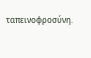ταπεινοφροσύνη.